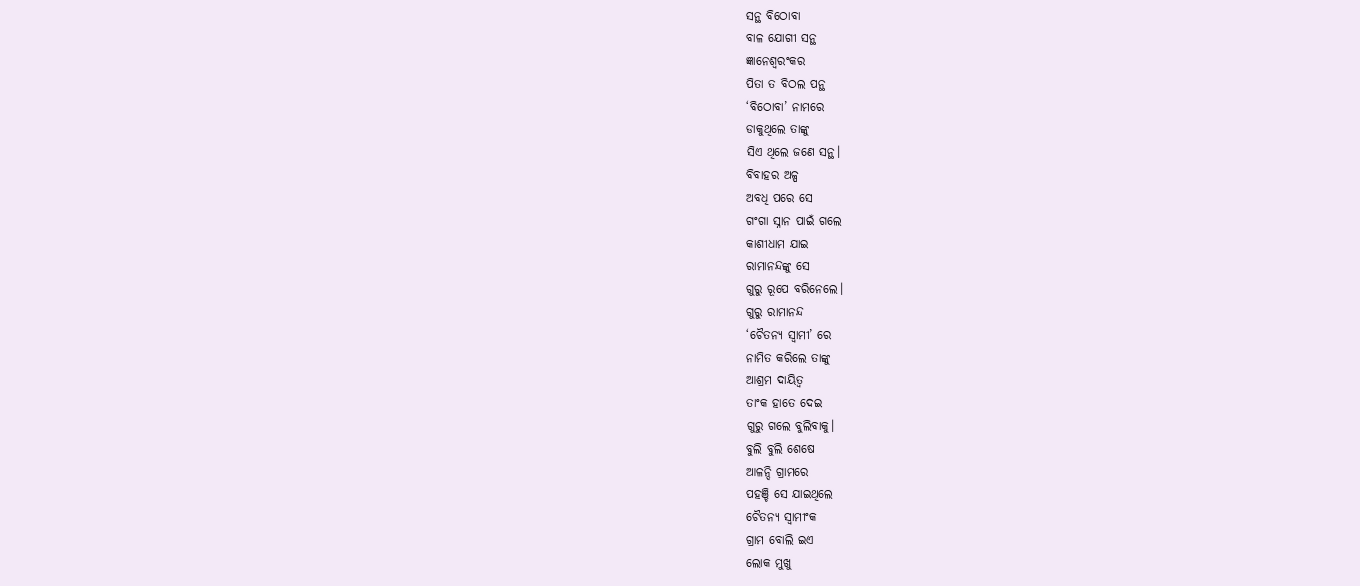ସନ୍ଥ ବିଠୋବା
ବାଳ ଯୋଗୀ ସନ୍ଥ
ଜ୍ଞାନେଶ୍ବରଂକର
ପିତା ତ ବିଠଲ ପନ୍ଥ
‘ବିଠୋବା’ ନାମରେ
ଡାକୁଥିଲେ ତାଙ୍କୁ
ସିଏ ଥିଲେ ଜଣେ ସନ୍ଥ।
ବିବାହର ଅଳ୍ପ
ଅବଧି ପରେ ସେ
ଗଂଗା ସ୍ନାନ ପାଇଁ ଗଲେ
କାଶୀଧାମ ଯାଇ
ରାମାନନ୍ଦଙ୍କୁ ସେ
ଗୁରୁ ରୂପେ ବରିନେଲେ।
ଗୁରୁ ରାମାନନ୍ଦ
‘ଚୈତନ୍ୟ ସ୍ବାମୀ’ ରେ
ନାମିତ କରିଲେ ତାଙ୍କୁ
ଆଶ୍ରମ ଦାୟିତ୍ବ
ତାଂକ ହାତେ ଦେଇ
ଗୁରୁ ଗଲେ ବୁଲିବାକୁ।
ବୁଲି ବୁଲି ଶେଷେ
ଆଳନ୍ଦି ଗ୍ରାମରେ
ପହଞ୍ଚି ସେ ଯାଇଥିଲେ
ଚୈତନ୍ୟ ସ୍ବାମୀଂକ
ଗ୍ରାମ ବୋଲି ଇଏ
ଲୋକ ମୁଖୁ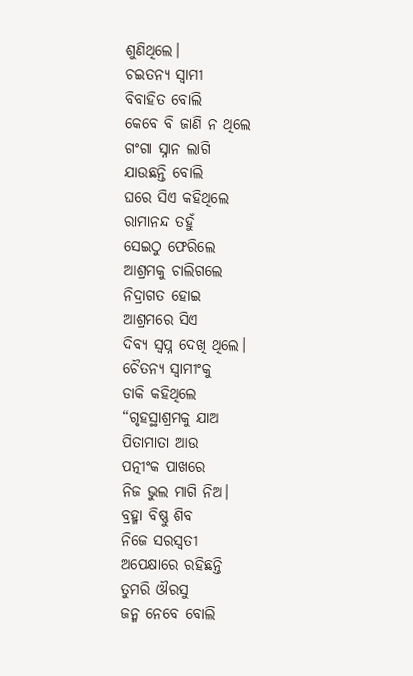ଶୁଣିଥିଲେ।
ଚଇତନ୍ଯ ସ୍ବାମୀ
ବିବାହିତ ବୋଲି
କେବେ ବି ଜାଣି ନ ଥିଲେ
ଗଂଗା ସ୍ନାନ ଲାଗି
ଯାଉଛନ୍ତି ବୋଲି
ଘରେ ସିଏ କହିଥିଲେ
ରାମାନନ୍ଦ ତହୁଁ
ସେଇଠୁ ଫେରିଲେ
ଆଶ୍ରମକୁ ଚାଲିଗଲେ
ନିଦ୍ରାଗତ ହୋଇ
ଆଶ୍ରମରେ ସିଏ
ଦିବ୍ୟ ସ୍ବପ୍ନ ଦେଖି ଥିଲେ।
ଚୈତନ୍ୟ ସ୍ବାମୀଂକୁ
ଡାକି କହିଥିଲେ
“ଗୃହସ୍ଥାଶ୍ରମକୁ ଯାଅ
ପିତାମାତା ଆଉ
ପତ୍ନୀଂକ ପାଖରେ
ନିଜ ଭୁଲ ମାଗି ନିଅ।
ବ୍ରହ୍ମା ବିଷ୍ଣୁ ଶିବ
ନିଜେ ସରସ୍ଵତୀ
ଅପେକ୍ଷାରେ ରହିଛନ୍ତି
ତୁମରି ଔରସୁ
ଜନ୍ମ ନେବେ ବୋଲି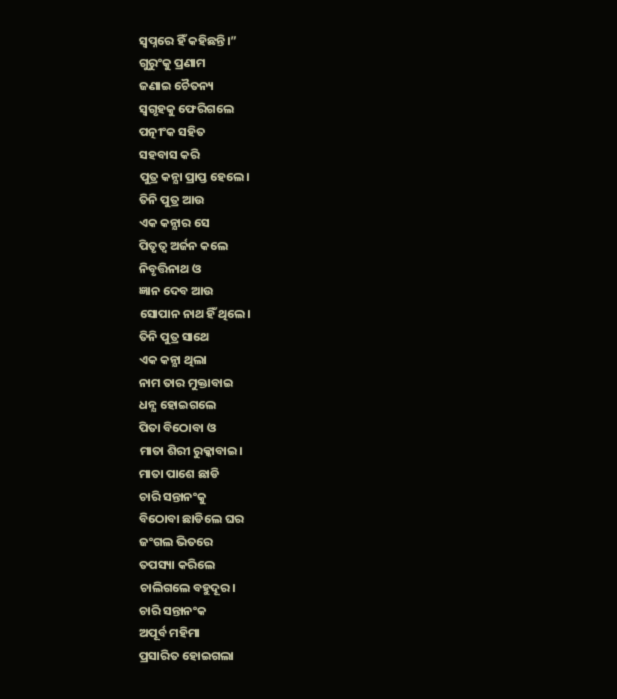ସ୍ବପ୍ନରେ ହିଁ କହିଛନ୍ତି।”
ଗୁରୁଂକୁ ପ୍ରଣାମ
ଜଣାଇ ଚୈତନ୍ୟ
ସ୍ବଗୃହକୁ ଫେରିଗଲେ
ପତ୍ନୀଂକ ସହିତ
ସହବାସ କରି
ପୁତ୍ର କନ୍ଯା ପ୍ରାପ୍ତ ହେଲେ।
ତିନି ପୁତ୍ର ଆଉ
ଏକ କନ୍ଯାର ସେ
ପିତୃତ୍ବ ଅର୍ଜନ କଲେ
ନିବୃତ୍ତିନାଥ ଓ
ଜ୍ଞାନ ଦେବ ଆଉ
ସୋପାନ ନାଥ ହିଁ ଥିଲେ।
ତିନି ପୁତ୍ର ସାଥେ
ଏକ କନ୍ଯା ଥିଲା
ନାମ ତାର ମୁକ୍ତାବାଇ
ଧନ୍ଯ ହୋଇଗଲେ
ପିତା ବିଠୋବା ଓ
ମାତା ଶିରୀ ରୁକ୍କାବାଇ।
ମାତା ପାଶେ ଛାଡି
ଚାରି ସନ୍ତାନଂକୁ
ବିଠୋବା ଛାଡିଲେ ଘର
ଜଂଗଲ ଭିତରେ
ତପସ୍ୟା କରିଲେ
ଚାଲିଗଲେ ବହୁଦୂର।
ଚାରି ସନ୍ତାନଂକ
ଅପୂର୍ବ ମହିମା
ପ୍ରସାରିତ ହୋଇଗଲା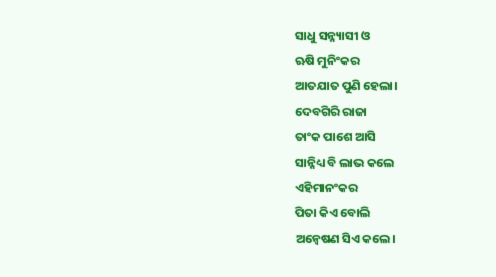ସାଧୁ ସନ୍ନ୍ୟାସୀ ଓ
ଋଷି ମୁନିଂକର
ଆତଯାତ ପୁଣି ହେଲା।
ଦେବଗିରି ରାଜା
ତାଂକ ପାଶେ ଆସି
ସାନ୍ନିଧ୍ୟ ବି ଲାଭ କଲେ
ଏହିମାନଂକର
ପିତା କିଏ ବୋଲି
ଅନ୍ବେଷଣ ସିଏ କଲେ।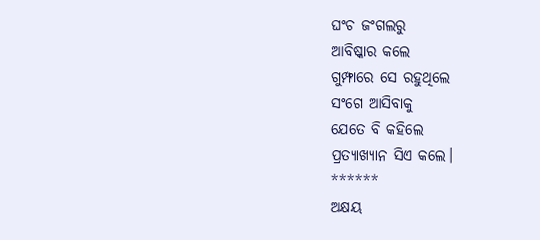ଘଂଚ ଜଂଗଲରୁ
ଆବିଷ୍କାର କଲେ
ଗୁମ୍ଫାରେ ସେ ରହୁଥିଲେ
ସଂଗେ ଆସିବାକୁ
ଯେତେ ବି କହିଲେ
ପ୍ରତ୍ଯାଖ୍ଯାନ ସିଏ କଲେ।
******
ଅକ୍ଷୟ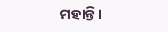ମହାନ୍ତି।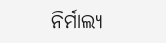ନିର୍ମାଲ୍ୟ